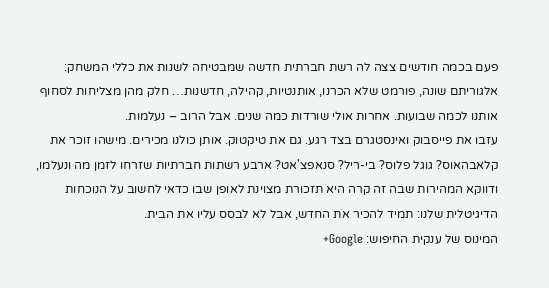פעם בכמה חודשים צצה לה רשת חברתית חדשה שמבטיחה לשנות את כללי המשחק: אלגוריתם שונה, פורמט שלא הכרנו, אותנטיות, קהילה, חדשנות… חלק מהן מצליחות לסחוף אותנו לכמה שבועות. אחרות אולי שורדות כמה שנים. אבל הרוב – נעלמות.
עזבו את פייסבוק ואינסטגרם בצד רגע. גם את טיקטוק. אותן כולנו מכירים. מישהו זוכר את קלאבהאוס? גוגל פלוס? בי-ריל? סנאפצ'אט? ארבע רשתות חברתיות שזרחו לזמן מה ונעלמו, ודווקא המהירות שבה זה קרה היא תזכורת מצוינת לאופן שבו כדאי לחשוב על הנוכחות הדיגיטלית שלנו: תמיד להכיר את החדש, אבל לא לבסס עליו את הבית.
המינוס של ענקית החיפוש: Google+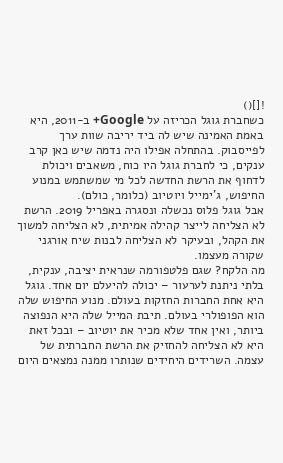![]()
כשחברת גוגל הכריזה על Google+ ב-2011, היא באמת האמינה שיש לה ביד יריבה שוות ערך לפייסבוק. בהתחלה אפילו היה נדמה שיש כאן קרב ענקים, כי לחברת גוגל היו כוח, משאבים ויכולת לדחוף את הרשת החדשה לכל מי שמשתמש במנוע החיפוש, ג'ימייל ויוטיוב (כלומר, כולם).
אבל גוגל פלוס נכשלה ונסגרה באפריל 2019. הרשת לא הצליחה לייצר קהילה אמיתית, לא הצליחה למשוך את הקהל, ובעיקר לא הצליחה לבנות שיח אורגני שקורה מעצמו.
מה הלקח? שגם פלטפורמה שנראית יציבה, ענקית, בלתי ניתנת לערעור – יכולה להיעלם יום אחד. גוגל היא אחת החברות החזקות בעולם. מנוע החיפוש שלה הוא הפופולרי בעולם. תיבת המייל שלה היא הנפוצה ביותר, ואין אחד שלא מכיר את יוטיוב – ובכל זאת היא לא הצליחה להחזיק את הרשת החברתית של עצמה. השרידים היחידים שנותרו ממנה נמצאים היום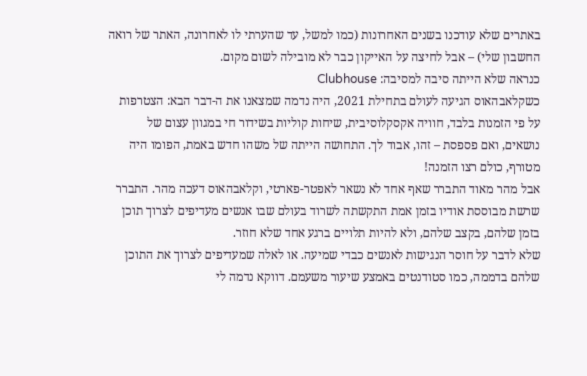באתרים שלא עודכנו בשנים האחרונות (כמו למשל, עד שהערתי לו לאחרונה, האתר של רואה החשבון שלי) – אבל לחיצה על האייקון כבר לא מובילה לשום מקום.
כנראה שלא הייתה סיבה למסיבה: Clubhouse
כשקלאבהאוס הגיעה לעולם בתחילת 2021, היה נדמה שמצאנו את ה-דבר הבא: הצטרפות על פי הזמנות בלבד, חוויה אקסקלוסיבית, שיחות קוליות בשידור חי במגוון עצום של נושאים, ואם פספסת – זהו, אבוד לך. התחושה הייתה של משהו חדש באמת, הפומו היה מטורף, כולם רצו הזמנה!
אבל מהר מאוד התברר שאף אחד לא נשאר לאפטר-פארטי, וקלאבהאוס דעכה מהר. התברר שרשת מבוססת אודיו בזמן אמת התקשתה לשרוד בעולם שבו אנשים מעדיפים לצרוך תוכן בזמן שלהם, בקצב שלהם, ולא להיות תלויים ברגע אחד שלא חוזר.
שלא לדבר על חוסר הנגישות לאנשים כבדי שמיעה. או לאלה שמעדיפים לצרוך את התוכן שלהם בדממה, כמו סטודנטים באמצע שיעור משעמם. דווקא נדמה לי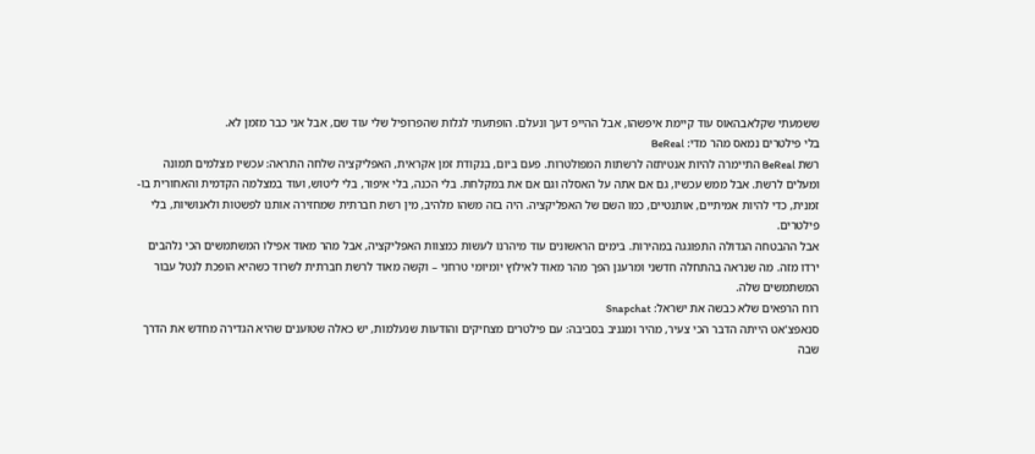ששמעתי שקלאבהאוס עוד קיימת איפשהו, אבל ההייפ דעך ונעלם. הופתעתי לגלות שהפרופיל שלי עוד שם, אבל אני כבר מזמן לא.
בלי פילטרים נמאס מהר מדי: BeReal
רשת BeReal התיימרה להיות אנטיתזה לרשתות המפולטרות. פעם ביום, בנקודת זמן אקראית, האפליקציה שלחה התראה: עכשיו מצלמים תמונה ומעלים לרשת. אבל ממש עכשיו, גם אם אתה על האסלה וגם אם את במקלחת. בלי הכנה, בלי איפור, בלי ליטוש, ועוד במצלמה הקדמית והאחורית בו-זמנית, כדי להיות אמיתיים, אותנטיים, כמו השם של האפליקציה. היה בזה משהו מלהיב, מין רשת חברתית שמחזירה אותנו לפשטות ולאנושיות, בלי פילטרים.
אבל ההבטחה הגדולה התפוגגה במהירות. בימים הראשונים עוד מיהרנו לעשות כמצוות האפליקציה, אבל מהר מאוד אפילו המשתמשים הכי נלהבים ירדו מזה. מה שנראה בהתחלה חדשני ומרענן הפך מהר מאוד לאילוץ יומיומי טרחני – וקשה מאוד לרשת חברתית לשרוד כשהיא הופכת לנטל עבור המשתמשים שלה.
רוח הרפאים שלא כבשה את ישראל: Snapchat
סנאפצ'אט הייתה הדבר הכי צעיר, מהיר ומגניב בסביבה: עם פילטרים מצחיקים והודעות שנעלמות, יש כאלה שטוענים שהיא הגדירה מחדש את הדרך שבה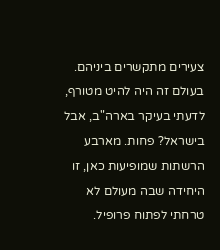צעירים מתקשרים ביניהם. בעולם זה היה להיט מטורף, לדעתי בעיקר בארה"ב, אבל בישראל? פחות. מארבע הרשתות שמופיעות כאן, זו היחידה שבה מעולם לא טרחתי לפתוח פרופיל.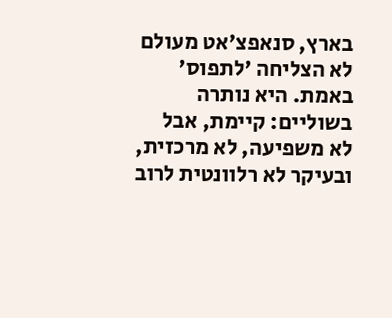בארץ, סנאפצ'אט מעולם לא הצליחה 'לתפוס' באמת. היא נותרה בשוליים: קיימת, אבל לא משפיעה, לא מרכזית, ובעיקר לא רלוונטית לרוב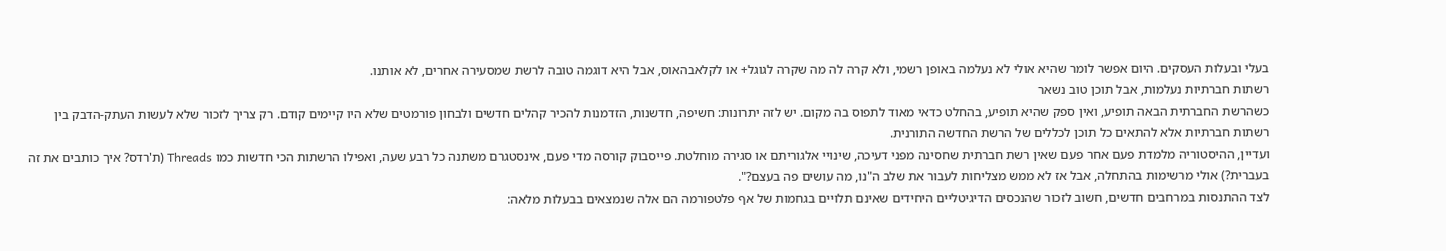בעלי ובעלות העסקים. היום אפשר לומר שהיא אולי לא נעלמה באופן רשמי, ולא קרה לה מה שקרה לגוגל+ או לקלאבהאוס, אבל היא דוגמה טובה לרשת שמסעירה אחרים, לא אותנו.
רשתות חברתיות נעלמות, אבל תוכן טוב נשאר
כשהרשת החברתית הבאה תופיע, ואין ספק שהיא תופיע, בהחלט כדאי מאוד לתפוס בה מקום. יש לזה יתרונות: חשיפה, חדשנות, הזדמנות להכיר קהלים חדשים ולבחון פורמטים שלא היו קיימים קודם. רק צריך לזכור שלא לעשות העתק-הדבק בין רשתות חברתיות אלא להתאים כל תוכן לכללים של הרשת החדשה התורנית.
ועדיין, ההיסטוריה מלמדת פעם אחר פעם שאין רשת חברתית שחסינה מפני דעיכה, שינויי אלגוריתם או סגירה מוחלטת. פייסבוק קורסה מדי פעם, אינסטגרם משתנה כל רבע שעה, ואפילו הרשתות הכי חדשות כמו Threads (ת'רדס? איך כותבים את זה בעברית?) אולי מרשימות בהתחלה, אבל אז לא ממש מצליחות לעבור את שלב ה"נו, מה עושים פה בעצם?".
לצד ההתנסות במרחבים חדשים, חשוב לזכור שהנכסים הדיגיטליים היחידים שאינם תלויים בגחמות של אף פלטפורמה הם אלה שנמצאים בבעלות מלאה: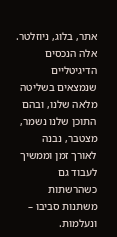אתר, בלוג, ניוזלטר. אלה הנכסים הדיגיטליים שנמצאים בשליטה מלאה שלנו, ובהם התוכן שלנו נשמר, מצטבר, נבנה לאורך זמן וממשיך לעבוד גם כשהרשתות משתנות סביבו – ונעלמות.